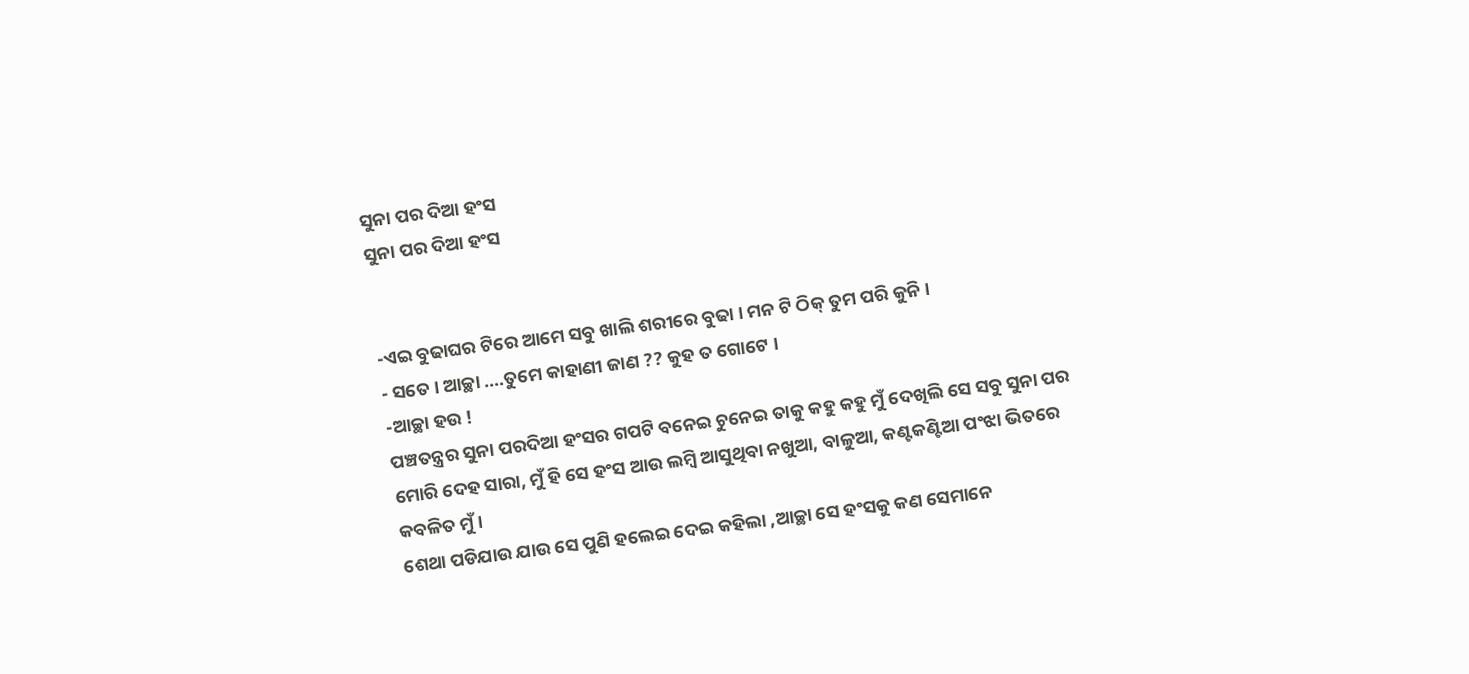ସୁନା ପର ଦିଆ ହଂସ
ସୁନା ପର ଦିଆ ହଂସ


-ଏଇ ବୁଢାଘର ଟିରେ ଆମେ ସବୁ ଖାଲି ଶରୀରେ ବୁଢା । ମନ ଟି ଠିକ୍ ତୁମ ପରି କୁନି ।
- ସତେ । ଆଚ୍ଛା ....ତୁମେ କାହାଣୀ ଜାଣ ?? କୁହ ତ ଗୋଟେ ।
-ଆଚ୍ଛା ହଉ !
ପଞ୍ଚତନ୍ତ୍ରର ସୁନା ପରଦିଆ ହଂସର ଗପଟି ବନେଇ ଚୁନେଇ ତାକୁ କହୁ କହୁ ମୁଁ ଦେଖିଲି ସେ ସବୁ ସୁନା ପର ମୋରି ଦେହ ସାରା, ମୁଁ ହି ସେ ହଂସ ଆଉ ଲମ୍ବି ଆସୁଥିବା ନଖୁଆ, ବାଳୁଆ, କଣ୍ଟକଣ୍ଟିଆ ପଂଝା ଭିତରେ କବଳିତ ମୁଁ ।
ଶେଥା ପଡିଯାଉ ଯାଉ ସେ ପୁଣି ହଲେଇ ଦେଇ କହିଲା ,ଆଚ୍ଛା ସେ ହଂସକୁ କଣ ସେମାନେ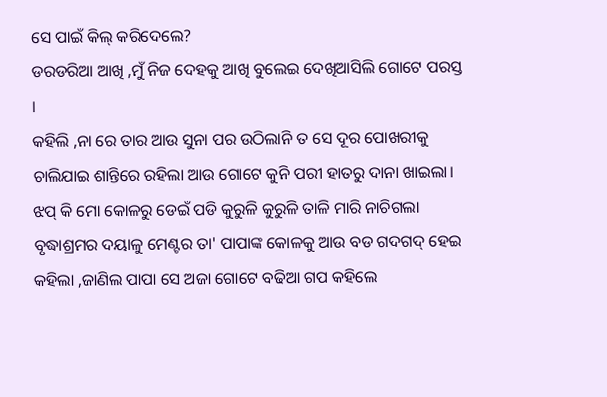ସେ ପାଇଁ କିଲ୍ କରିଦେଲେ?
ଡରଡରିଆ ଆଖି ,ମୁଁ ନିଜ ଦେହକୁ ଆଖି ବୁଲେଇ ଦେଖିଆସିଲି ଗୋଟେ ପରସ୍ତ ।
କହିଲି ,ନା ରେ ତାର ଆଉ ସୁନା ପର ଉଠିଲାନି ତ ସେ ଦୂର ପୋଖରୀକୁ ଚାଲିଯାଇ ଶାନ୍ତିରେ ରହିଲା ଆଉ ଗୋଟେ କୁନି ପରୀ ହାତରୁ ଦାନା ଖାଇଲା।
ଝପ୍ କି ମୋ କୋଳରୁ ଡେଇଁ ପଡି କୁରୁଳି କୁରୁଳି ତାଳି ମାରି ନାଚିଗଲା ବୃଦ୍ଧାଶ୍ରମର ଦୟାଳୁ ମେଣ୍ଟର ତା' ପାପାଙ୍କ କୋଳକୁ ଆଉ ବଡ ଗଦଗଦ୍ ହେଇ କହିଲା ,ଜାଣିଲ ପାପା ସେ ଅଜା ଗୋଟେ ବଢିଆ ଗପ କହିଲେ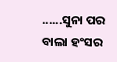......ସୁନା ପର ବାଲା ହଂସର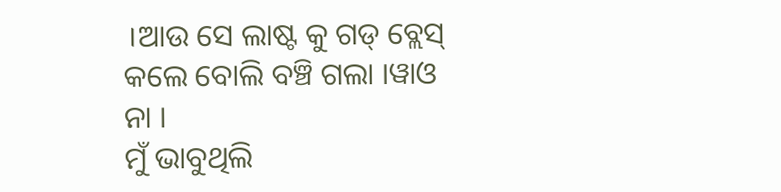।ଆଉ ସେ ଲାଷ୍ଟ କୁ ଗଡ୍ ବ୍ଲେସ୍ କଲେ ବୋଲି ବଞ୍ଚି ଗଲା ।ୱାଓ ନା ।
ମୁଁ ଭାବୁଥିଲି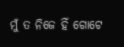ମୁଁ ତ ନିଜେ ହିଁ ଗୋଟେ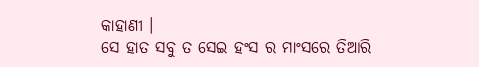କାହାଣୀ ।
ସେ ହାତ ସବୁ ତ ସେଇ ହଂସ ର ମାଂସରେ ତିଆରି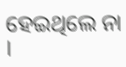ହେଇଥିଲେ ନା ।